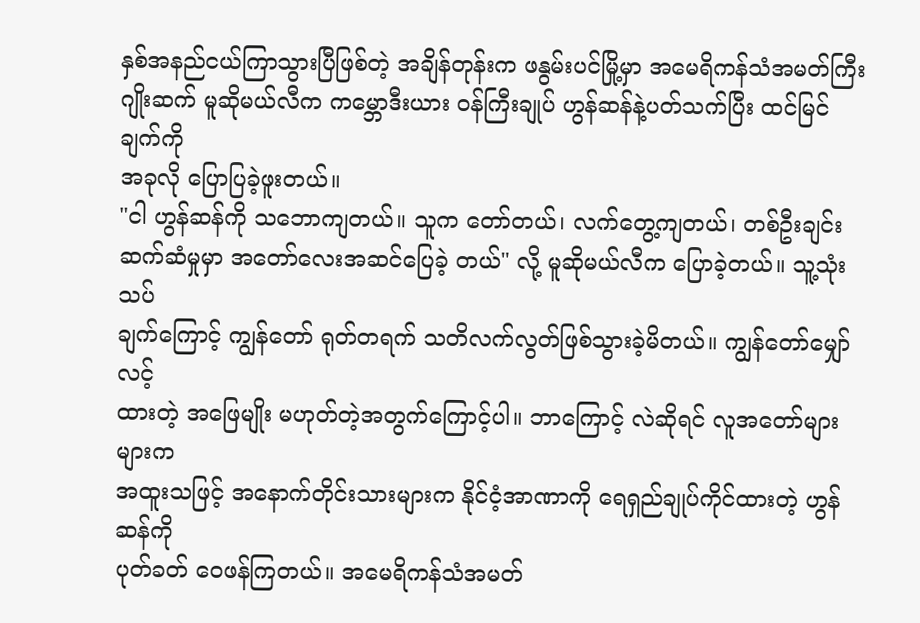နှစ်အနည်ငယ်ကြာသွားပြီဖြစ်တဲ့ အချိန်တုန်းက ဖနွမ်းပင်မြို့မှာ အမေရိကန်သံအမတ်ကြီး
ဂျိုးဆက် မူဆိုမယ်လီက ကမ္ဘောဒီးယား ၀န်ကြီးချုပ် ဟွန်ဆန်နဲ့ပတ်သက်ပြီး ထင်မြင် ချက်ကို
အခုလို ပြောပြခဲ့ဖူးတယ်။
"ငါ ဟွန်ဆန်ကို သဘောကျတယ်။ သူက တော်တယ်၊ လက်တွေ့ကျတယ်၊ တစ်ဦးချင်း
ဆက်ဆံမှုမှာ အတော်လေးအဆင်ပြေခဲ့ တယ်" လို့ မူဆိုမယ်လီက ပြောခဲ့တယ်။ သူ့သုံးသပ်
ချက်ကြောင့် ကျွန်တော် ရုတ်တရက် သတိလက်လွတ်ဖြစ်သွားခဲ့မိတယ်။ ကျွန်တော်မျှော်လင့်
ထားတဲ့ အဖြေမျိုး မဟုတ်တဲ့အတွက်ကြောင့်ပါ။ ဘာကြောင့် လဲဆိုရင် လူအတော်များများက
အထူးသဖြင့် အနောက်တိုင်းသားများက နိုင်ငံ့အာဏာကို ရေရှည်ချုပ်ကိုင်ထားတဲ့ ဟွန်ဆန်ကို
ပုတ်ခတ် ဝေဖန်ကြတယ်။ အမေရိကန်သံအမတ်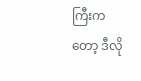ကြီးကတော့ ဒီလို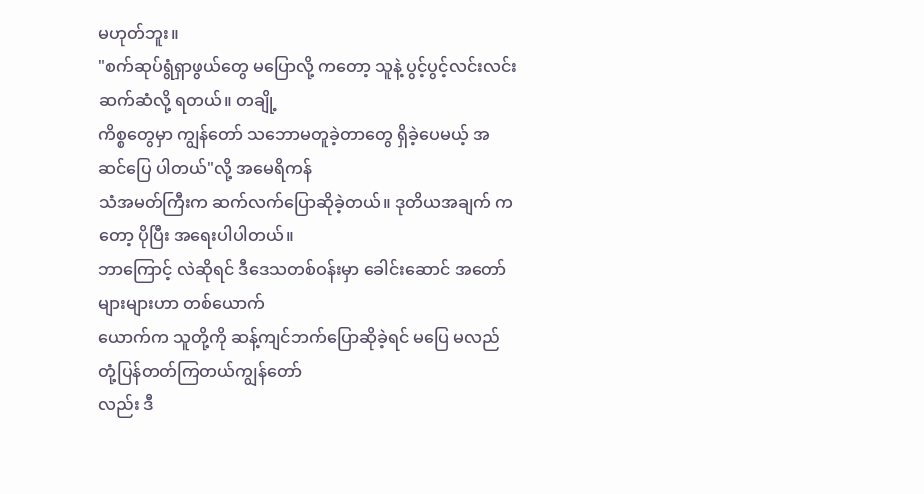မဟုတ်ဘူး။
"စက်ဆုပ်ရွံရှာဖွယ်တွေ မပြောလို့ ကတော့ သူနဲ့ ပွင့်ပွင့်လင်းလင်း ဆက်ဆံလို့ ရတယ်။ တချို့
ကိစ္စတွေမှာ ကျွန်တော် သဘောမတူခဲ့တာတွေ ရှိခဲ့ပေမယ့် အဆင်ပြေ ပါတယ်"လို့ အမေရိကန်
သံအမတ်ကြီးက ဆက်လက်ပြောဆိုခဲ့တယ်။ ဒုတိယအချက် ကတော့ ပိုပြီး အရေးပါပါတယ်။
ဘာကြောင့် လဲဆိုရင် ဒီဒေသတစ်ဝန်းမှာ ခေါင်းဆောင် အတော်များများဟာ တစ်ယောက်
ယောက်က သူတို့ကို ဆန့်ကျင်ဘက်ပြောဆိုခဲ့ရင် မပြေ မလည် တုံ့ပြန်တတ်ကြတယ်ကျွန်တော်
လည်း ဒီ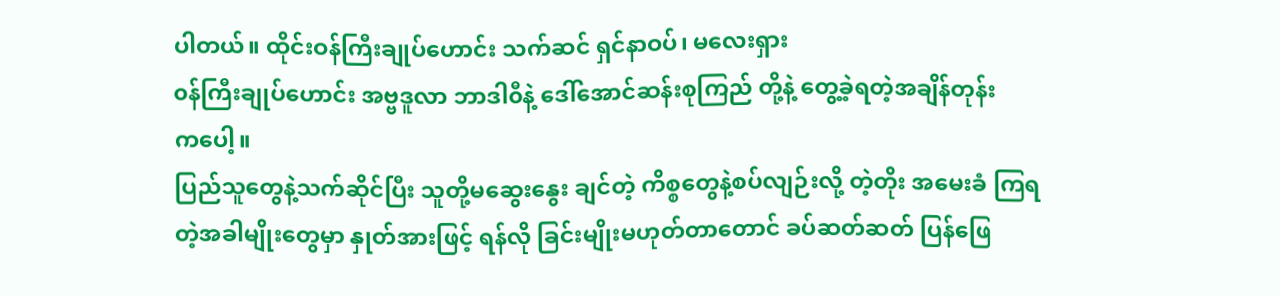ပါတယ်။ ထိုင်းဝန်ကြီးချုပ်ဟောင်း သက်ဆင် ရှင်နာဝပ်၊ မလေးရှား
၀န်ကြီးချုပ်ဟောင်း အဗ္ဗဒူလာ ဘာဒါ၀ီနဲ့ ဒေါ်အောင်ဆန်းစုကြည် တို့နဲ့ တွေ့ခဲ့ရတဲ့အချိန်တုန်း
ကပေါ့။
ပြည်သူတွေနဲ့သက်ဆိုင်ပြီး သူတို့မဆွေးနွေး ချင်တဲ့ ကိစ္စတွေနဲ့စပ်လျဉ်းလို့ တဲ့တိုး အမေးခံ ကြရ
တဲ့အခါမျိုးတွေမှာ နှုတ်အားဖြင့် ရန်လို ခြင်းမျိုးမဟုတ်တာတောင် ခပ်ဆတ်ဆတ် ပြန်ဖြေ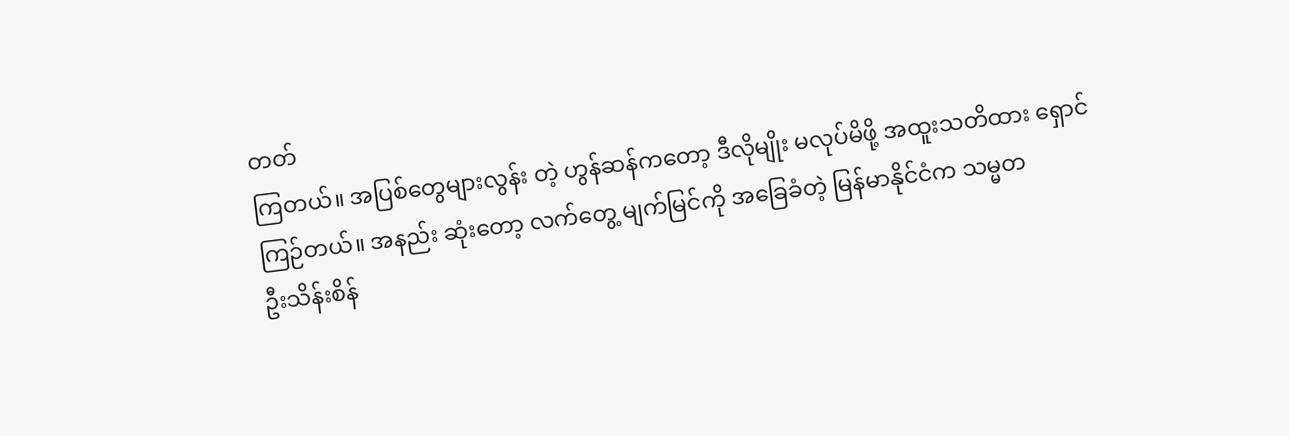တတ်
ကြတယ်။ အပြစ်တွေများလွန်း တဲ့ ဟွန်ဆန်ကတော့ ဒီလိုမျိုး မလုပ်မိဖို့ အထူးသတိထား ရှောင်
ကြဉ်တယ်။ အနည်း ဆုံးတော့ လက်တွေ့ မျက်မြင်ကို အခြေခံတဲ့ မြန်မာနိုင်ငံက သမ္မတ
ဦးသိန်းစိန်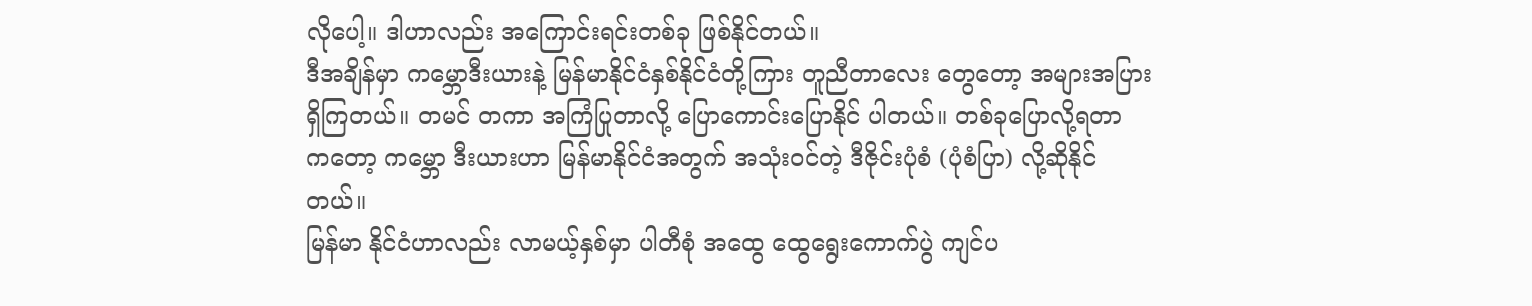လိုပေါ့။ ဒါဟာလည်း အကြောင်းရင်းတစ်ခု ဖြစ်နိုင်တယ်။
ဒီအချိန်မှာ ကမ္ဘောဒီးယားနဲ့ မြန်မာနိုင်ငံနှစ်နိုင်ငံတို့ကြား တူညီတာလေး တွေတော့ အများအပြား
ရှိကြတယ်။ တမင် တကာ အကြံပြုတာလို့ ပြောကောင်းပြောနိုင် ပါတယ်။ တစ်ခုပြောလို့ရတာ
ကတော့ ကမ္ဘော ဒီးယားဟာ မြန်မာနိုင်ငံအတွက် အသုံးဝင်တဲ့ ဒီဇိုင်းပုံစံ (ပုံစံပြာ) လို့ဆိုနိုင်
တယ်။
မြန်မာ နိုင်ငံဟာလည်း လာမယ့်နှစ်မှာ ပါတီစုံ အထွေ ထွေရွေးကောက်ပွဲ ကျင်ပ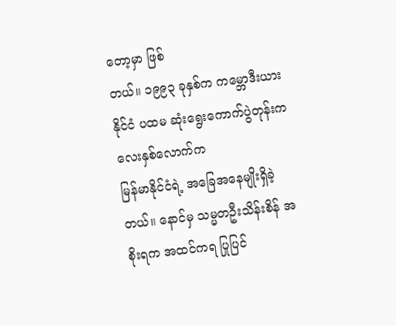တော့မှာ ဖြစ်
တယ်။ ၁၉၉၃ ခုနှစ်က ကမ္ဘောဒီးယားနိုင်ငံ ပထမ ဆုံးရွေးကောက်ပွဲတုန်းက လေးနှစ်လောက်က
မြန်မာနိုင်ငံရဲ့ အခြေအနေမျိုးရှိခဲ့တယ်။ နောင်မှ သမ္မတဦးသိန်းစိန် အစိုးရက အထင်ကရ ပြုပြင်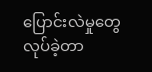ပြောင်းလဲမှုတွေ လုပ်ခဲ့တာ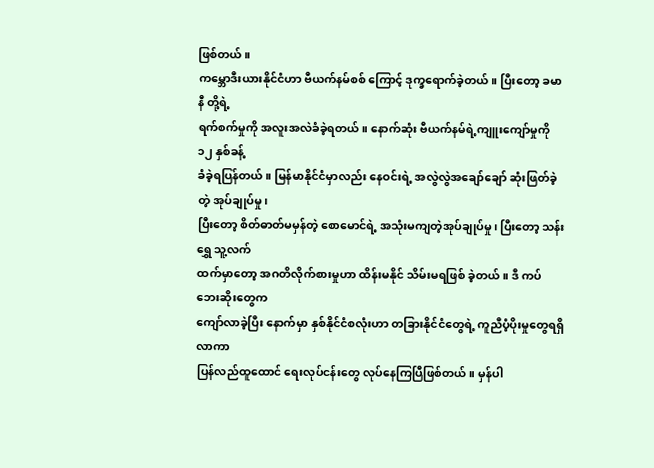ဖြစ်တယ်။
ကမ္ဘောဒီးယားနိုင်ငံဟာ ဗီယက်နမ်စစ် ကြောင့် ဒုက္ခရောက်ခဲ့တယ်။ ပြီးတော့ ခမာနီ တို့ရဲ့
ရက်စက်မှုကို အလူးအလဲခံခဲ့ရတယ်။ နောက်ဆုံး ဗီယက်နမ်ရဲ့ကျူးကျော်မှုကို ၁၂ နှစ်ခန့်
ခံခဲ့ရပြန်တယ်။ မြန်မာနိုင်ငံမှာလည်း နေဝင်းရဲ့ အလွဲလွဲအချော်ချော် ဆုံးဖြတ်ခဲ့တဲ့ အုပ်ချုပ်မှု၊
ပြီးတော့ စိတ်ဓာတ်မမှန်တဲ့ စောမောင်ရဲ့ အသုံးမကျတဲ့အုပ်ချုပ်မှု၊ ပြီးတော့ သန်းရွှေ သူ့လက်
ထက်မှာတော့ အဂတိလိုက်စားမှုဟာ ထိန်းမနိုင် သိမ်းမရဖြစ် ခဲ့တယ်။ ဒီ ကပ်ဘေးဆိုးတွေက
ကျော်လာခဲ့ပြီး နောက်မှာ နှစ်နိုင်ငံစလုံးဟာ တခြားနိုင်ငံတွေရဲ့ ကူညီပံ့ပိုးမှုတွေရရှိလာကာ
ပြန်လည်ထူထောင် ရေးလုပ်ငန်းတွေ လုပ်နေကြပြီဖြစ်တယ်။ မှန်ပါ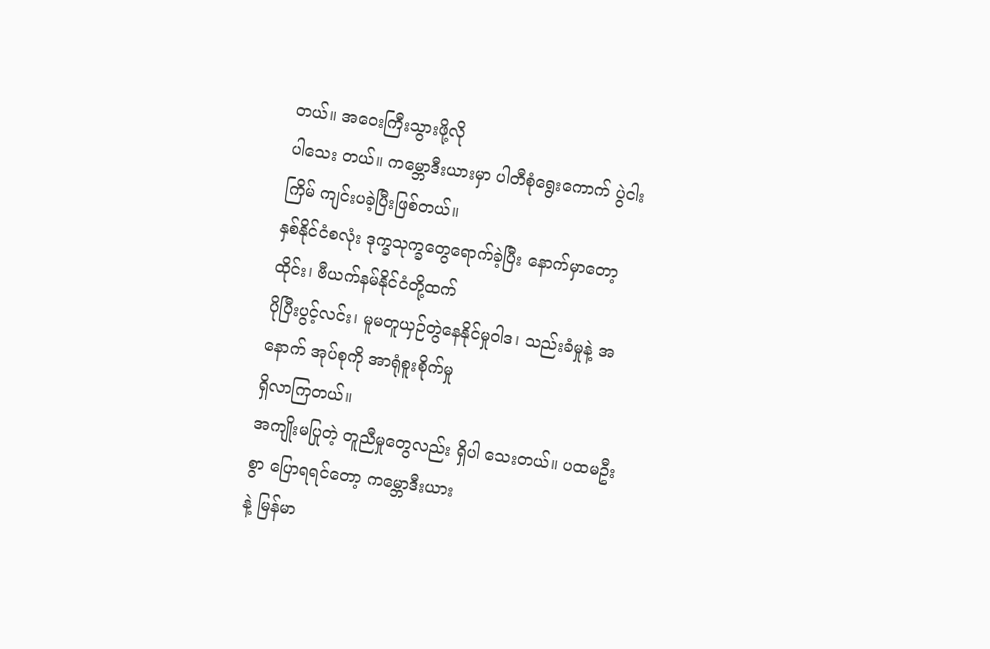တယ်။ အဝေးကြီးသွားဖို့လို
ပါသေး တယ်။ ကမ္ဘောဒီးယားမှာ ပါတီစုံရွေးကောက် ပွဲငါးကြိမ် ကျင်းပခဲ့ပြီးဖြစ်တယ်။
နှစ်နိုင်ငံစလုံး ဒုက္ခသုက္ခတွေရောက်ခဲ့ပြီး နောက်မှာတော့ ထိုင်း၊ ဗီယက်နမ်နိုင်ငံတို့ထက်
ပိုပြီးပွင့်လင်း၊ မူမတူယှဉ်တွဲနေနိုင်မှုဝါဒ၊ သည်းခံမှုနဲ့ အနောက် အုပ်စုကို အာရုံစူးစိုက်မှု
ရှိလာကြတယ်။
အကျိုးမပြုတဲ့ တူညီမှုတွေလည်း ရှိပါ သေးတယ်။ ပထမဦးစွာ ပြောရရင်တော့ ကမ္ဘောဒီးယား
နဲ့ မြန်မာ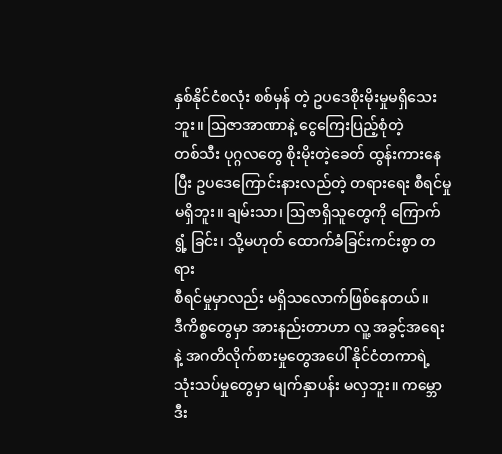နှစ်နိုင်ငံစလုံး စစ်မှန် တဲ့ ဥပဒေစိုးမိုးမှုမရှိသေးဘူး။ ဩဇာအာဏာနဲ့ ငွေကြေးပြည့်စုံတဲ့
တစ်သီး ပုဂ္ဂလတွေ စိုးမိုးတဲ့ခေတ် ထွန်းကားနေပြီး ဥပဒေကြောင်းနားလည်တဲ့ တရားရေး စီရင်မှု
မရှိဘူး။ ချမ်းသာ၊ ဩဇာရှိသူတွေကို ကြောက်ရွံ့ ခြင်း၊ သို့မဟုတ် ထောက်ခံခြင်းကင်းစွာ တရား
စီရင်မှုမှာလည်း မရှိသလောက်ဖြစ်နေတယ်။
ဒီကိစ္စတွေမှာ အားနည်းတာဟာ လူ့ အခွင့်အရေးနဲ့ အဂတိလိုက်စားမှုတွေအပေါ် နိုင်ငံတကာရဲ့
သုံးသပ်မှုတွေမှာ မျက်နှာပန်း မလှဘူး။ ကမ္ဘောဒီး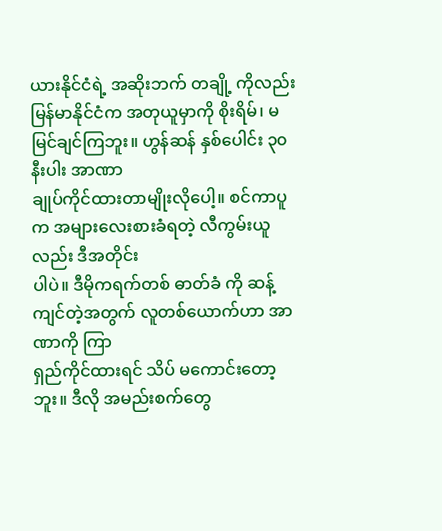ယားနိုင်ငံရဲ့ အဆိုးဘက် တချို့ ကိုလည်း
မြန်မာနိုင်ငံက အတုယူမှာကို စိုးရိမ်၊ မမြင်ချင်ကြဘူး။ ဟွန်ဆန် နှစ်ပေါင်း ၃၀ နီးပါး အာဏာ
ချုပ်ကိုင်ထားတာမျိုးလိုပေါ့။ စင်ကာပူက အများလေးစားခံရတဲ့ လီကွမ်းယူ လည်း ဒီအတိုင်း
ပါပဲ။ ဒီမိုကရက်တစ် ဓာတ်ခံ ကို ဆန့်ကျင်တဲ့အတွက် လူတစ်ယောက်ဟာ အာဏာကို ကြာ
ရှည်ကိုင်ထားရင် သိပ် မကောင်းတော့ဘူး။ ဒီလို အမည်းစက်တွေ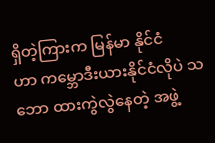ရှိတဲ့ကြားက မြန်မာ နိုင်ငံ
ဟာ ကမ္ဘောဒီးယားနိုင်ငံလိုပဲ သဘော ထားကွဲလွဲနေတဲ့ အဖွဲ့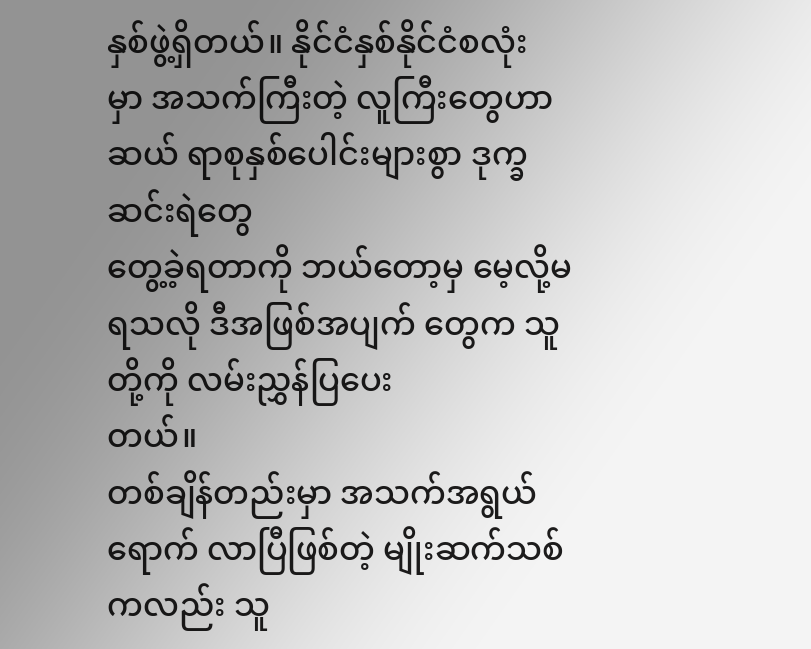နှစ်ဖွဲ့ရှိတယ်။ နိုင်ငံနှစ်နိုင်ငံစလုံး
မှာ အသက်ကြီးတဲ့ လူကြီးတွေဟာ ဆယ် ရာစုနှစ်ပေါင်းများစွာ ဒုက္ခဆင်းရဲတွေ
တွေ့ခဲ့ရတာကို ဘယ်တော့မှ မေ့လို့မရသလို ဒီအဖြစ်အပျက် တွေက သူတို့ကို လမ်းညွှန်ပြပေး
တယ်။
တစ်ချိန်တည်းမှာ အသက်အရွယ်ရောက် လာပြီဖြစ်တဲ့ မျိုးဆက်သစ်ကလည်း သူ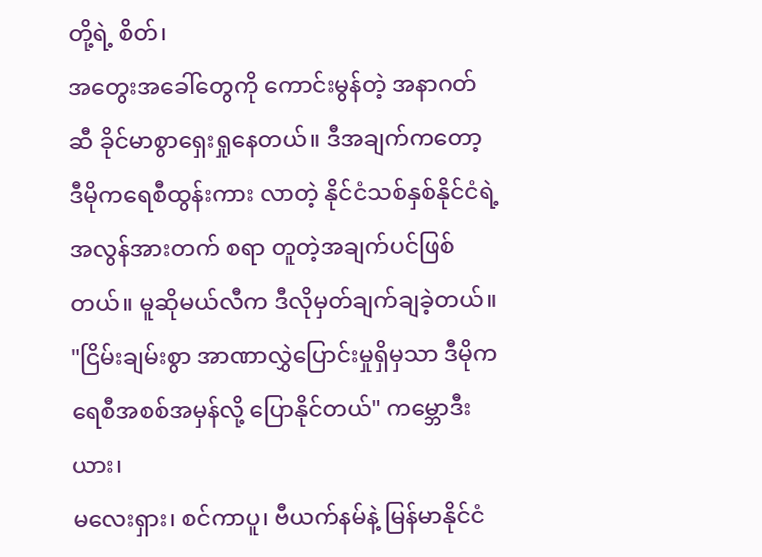တို့ရဲ့ စိတ်၊
အတွေးအခေါ်တွေကို ကောင်းမွန်တဲ့ အနာဂတ်ဆီ ခိုင်မာစွာရှေးရှုနေတယ်။ ဒီအချက်ကတော့
ဒီမိုကရေစီထွန်းကား လာတဲ့ နိုင်ငံသစ်နှစ်နိုင်ငံရဲ့ အလွန်အားတက် စရာ တူတဲ့အချက်ပင်ဖြစ်
တယ်။ မူဆိုမယ်လီက ဒီလိုမှတ်ချက်ချခဲ့တယ်။
"ငြိမ်းချမ်းစွာ အာဏာလွှဲပြောင်းမှုရှိမှသာ ဒီမိုကရေစီအစစ်အမှန်လို့ ပြောနိုင်တယ်" ကမ္ဘောဒီးယား၊
မလေးရှား၊ စင်ကာပူ၊ ဗီယက်နမ်နဲ့ မြန်မာနိုင်ငံ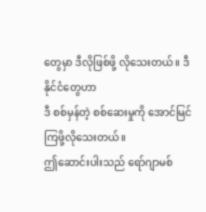တွေမှာ ဒီလိုဖြစ်ဖို့ လိုသေးတယ်။ ဒီနိုင်ငံတွေဟာ
ဒီ စစ်မှန်တဲ့ စစ်ဆေးမှုကို အောင်မြင်ကြဖို့လိုသေးတယ်။
ဤဆောင်းပါးသည် ရော်ဂျာမစ်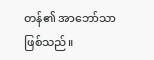တန်၏ အာဘော်သာ ဖြစ်သည်။